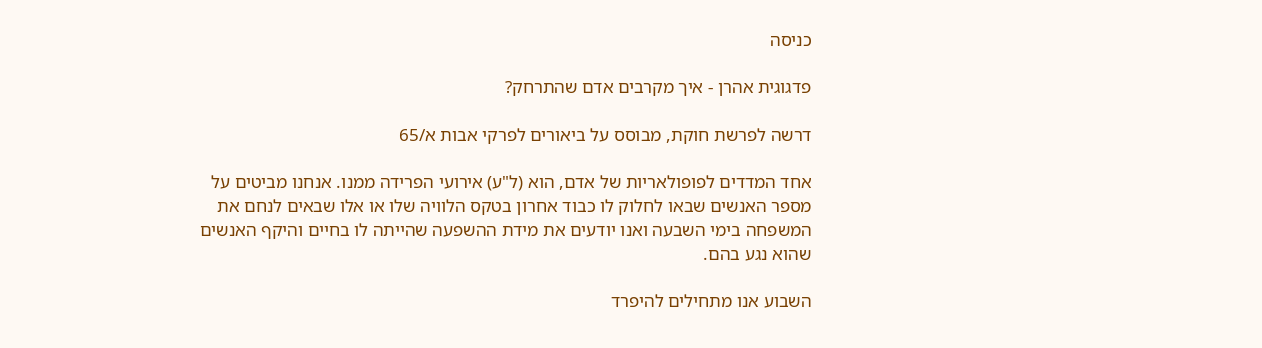כניסה

פדגוגית אהרן - איך מקרבים אדם שהתרחק?

דרשה לפרשת חוקת, מבוסס על ביאורים לפרקי אבות א/65

אחד המדדים לפופולאריות של אדם, הוא (ל"ע) אירועי הפרידה ממנו. אנחנו מביטים על מספר האנשים שבאו לחלוק לו כבוד אחרון בטקס הלוויה שלו או אלו שבאים לנחם את המשפחה בימי השבעה ואנו יודעים את מידת ההשפעה שהייתה לו בחיים והיקף האנשים שהוא נגע בהם.

השבוע אנו מתחילים להיפרד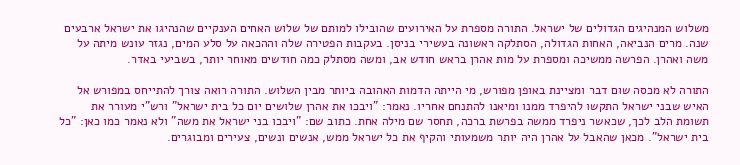משלוש המנהיגים הגדולים של ישראל. התורה מספרת על האירועים שהובילו למותם של שלוש האחים הענקיים שהנהיגו את ישראל ארבעים שנה. מרים הנביאה, האחות הגדולה, הסתלקה ראשונה בעשירי בניסן. בעקבות הפטירה שלה וההכאה על סלע המים, נגזר עונש מיתה על משה ואהרן. הפרשה ממשיכה ומספרת על מות אהרן בראש חודש אב, ומשה מסתלק כמה חודשים מאוחר יותר, בשביעי באדר.

התורה לא מכסה שום דבר ומציינת באופן מפורש, מי הייתה הדמות האהובה ביותר מבין השלוש. התורה רואה צורך להתייחס במפורש אל האיש שבני ישראל התקשו להיפרד ממנו ומיאנו להתנחם אחריו. נאמר: "ויבכו את אהרן שלושים יום כל בית ישראל" ורש"י מעורר את תשומת הלב לכך, שכאשר ניפרד ממשה בפרשת ברכה, תחסר שם מילה אחת. כתוב שם: "ויבכו בני ישראל את משה" ולא נאמר כמו כאן: "כל בית ישראל". מכאן שהאבל על אהרן היה יותר משמעותי והקיף את כל ישראל ממש, אנשים ונשים, צעירים ומבוגרים.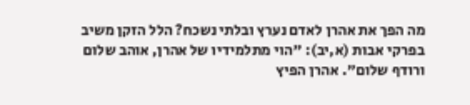מה הפך את אהרן לאדם נערץ ובלתי נשכח? הלל הזקן משיב בפרקי אבות (א,יב): "הוי מתלמידיו של אהרן, אוהב שלום ורודף שלום". אהרן הפיץ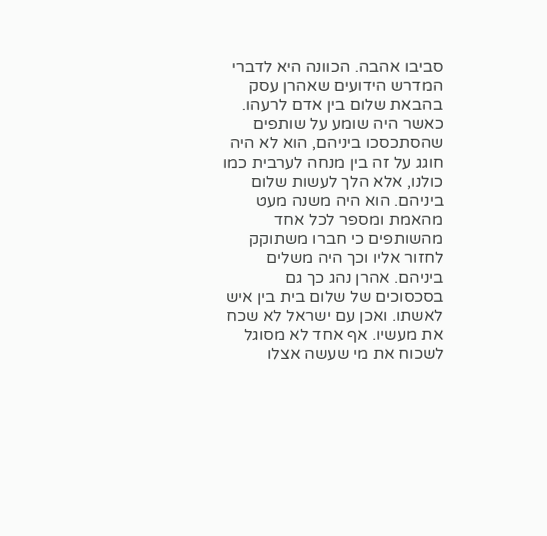סביבו אהבה. הכוונה היא לדברי המדרש הידועים שאהרן עסק בהבאת שלום בין אדם לרעהו. כאשר היה שומע על שותפים שהסתכסכו ביניהם, הוא לא היה חוגג על זה בין מנחה לערבית כמו כולנו, אלא הלך לעשות שלום ביניהם. הוא היה משנה מעט מהאמת ומספר לכל אחד מהשותפים כי חברו משתוקק לחזור אליו וכך היה משלים ביניהם. אהרן נהג כך גם בסכסוכים של שלום בית בין איש לאשתו. ואכן עם ישראל לא שכח את מעשיו. אף אחד לא מסוגל לשכוח את מי שעשה אצלו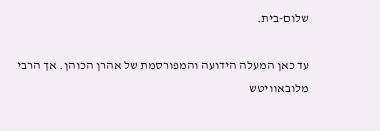שלום-בית.

עד כאן המעלה הידועה והמפורסמת של אהרן הכוהן. אך הרבי מלובאוויטש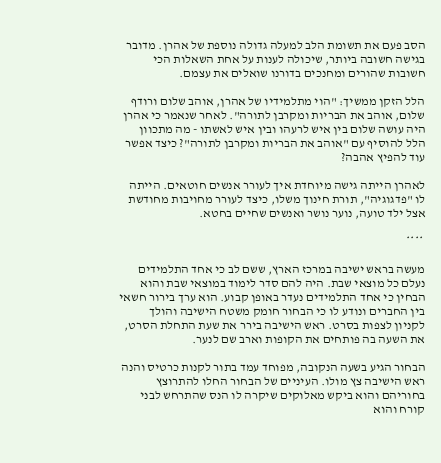הסב פעם את תשומת הלב למעלה גדולה נוספת של אהרן. מדובר בגישה חשובה ביותר, שיכולה לענות על אחת השאלות הכי חשובות שהורים ומחנכים בדורנו שואלים את עצמם.

הלל הזקן ממשיך: "הוי מתלמידיו של אהרן, אוהב שלום ורודף שלום, אוהב את הבריות ומקרבן לתורה". לאחר שנאמר כי אהרן היה עושה שלום בין איש לרעהו ובין איש לאשתו - מה מתכוון הלל להוסיף עם "אוהב את הבריות ומקרבן לתורה"? כיצד אפשר עוד להפיץ אהבה?

לאהרן הייתה גישה מיוחדת איך לעורר אנשים חוטאים. הייתה לו "פדגוגיה", תורת חינוך משלו, כיצד לעורר מחויבות מחודשת אצל ילד טועה, נוער נושר ואנשים שחיים בחטא.

 ****

מעשה בראש ישיבה במרכז הארץ, ששם לב כי אחד התלמידים נעלם כל מוצאי שבת. היה להם סדר לימוד במוצאי שבת והוא הבחין כי אחד התלמידים נעדר באופן קבוע. הוא ערך בירור חשאי בין החברים ונודע לו כי הבחור חומק משטח הישיבה והולך לקניון לצפות בסרט. ראש הישיבה בירר את שעת התחלת הסרט, את השעה בה פותחים את הקופות וארב שם לנער.

הבחור הגיע בשעה הנקובה, מפוחד עמד בתור לקנות כרטיס והנה ראש הישיבה צץ מולו. העיניים של הבחור החלו להתרוצץ בחוריהם והוא ביקש מאלוקים שיקרה לו הנס שהתרחש לבני קורח והוא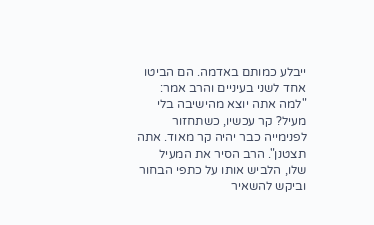ייבלע כמותם באדמה. הם הביטו אחד לשני בעיניים והרב אמר: "למה אתה יוצא מהישיבה בלי מעיל? קר עכשיו, כשתחזור לפנימייה כבר יהיה קר מאוד. אתה תצטנן". הרב הסיר את המעיל שלו, הלביש אותו על כתפי הבחור וביקש להשאיר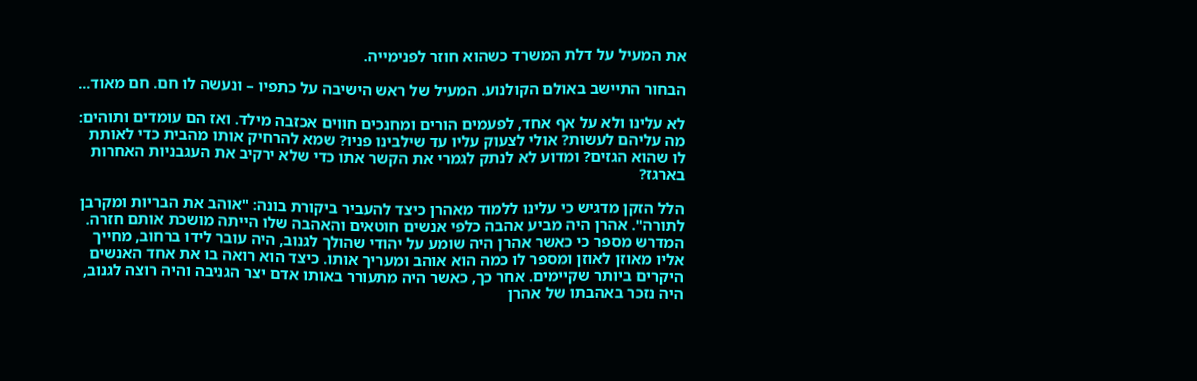את המעיל על דלת המשרד כשהוא חוזר לפנימייה.

הבחור התיישב באולם הקולנוע. המעיל של ראש הישיבה על כתפיו – ונעשה לו חם. חם מאוד...

לא עלינו ולא על אף אחד, לפעמים הורים ומחנכים חווים אכזבה מילד. ואז הם עומדים ותוהים: מה עליהם לעשות? אולי לצעוק עליו עד שילבינו פניו? שמא להרחיק אותו מהבית כדי לאותת לו שהוא הגזים? ומדוע לא לנתק לגמרי את הקשר אתו כדי שלא ירקיב את העגבניות האחרות בארגז?

הלל הזקן מדגיש כי עלינו ללמוד מאהרן כיצד להעביר ביקורת בונה: "אוהב את הבריות ומקרבן לתורה". אהרן היה מביע אהבה כלפי אנשים חוטאים והאהבה שלו הייתה מושכת אותם חזרה. המדרש מספר כי כאשר אהרן היה שומע על יהודי שהולך לגנוב, היה עובר לידו ברחוב, מחייך אליו מאוזן לאוזן ומספר לו כמה הוא אוהב ומעריך אותו. כיצד הוא רואה בו את אחד האנשים היקרים ביותר שקיימים. אחר כך, כאשר היה מתעורר באותו אדם יצר הגניבה והיה רוצה לגנוב, היה נזכר באהבתו של אהרן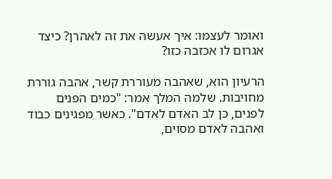ואומר לעצמו: איך אעשה את זה לאהרן? כיצד אגרום לו אכזבה כזו?

הרעיון הוא, שאהבה מעוררת קשר, אהבה גוררת מחויבות. שלמה המלך אמר: "כמים הפנים לפנים, כן לב האדם לאדם". כאשר מפגינים כבוד ואהבה לאדם מסוים,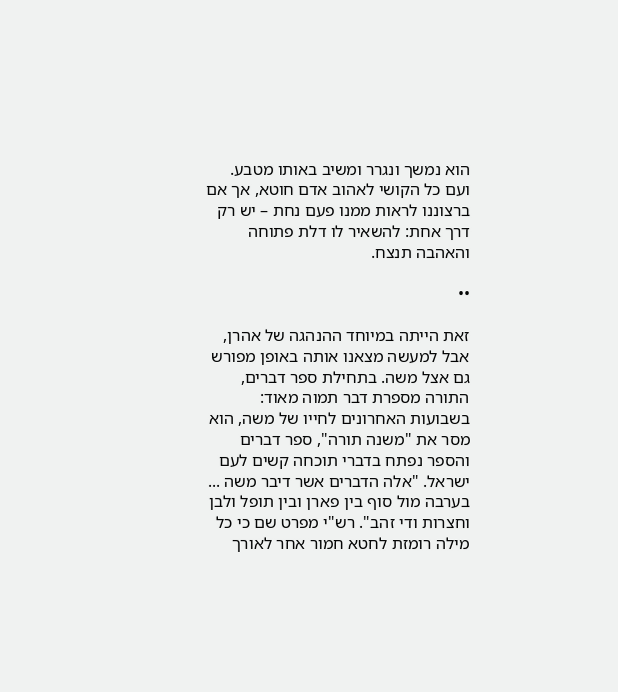הוא נמשך ונגרר ומשיב באותו מטבע. ועם כל הקושי לאהוב אדם חוטא, אך אם ברצוננו לראות ממנו פעם נחת – יש רק דרך אחת: להשאיר לו דלת פתוחה והאהבה תנצח.

••

זאת הייתה במיוחד ההנהגה של אהרן, אבל למעשה מצאנו אותה באופן מפורש גם אצל משה. בתחילת ספר דברים, התורה מספרת דבר תמוה מאוד: בשבועות האחרונים לחייו של משה, הוא מסר את "משנה תורה", ספר דברים והספר נפתח בדברי תוכחה קשים לעם ישראל. "אלה הדברים אשר דיבר משה ... בערבה מול סוף בין פארן ובין תופל ולבן וחצרות ודי זהב". רש"י מפרט שם כי כל מילה רומזת לחטא חמור אחר לאורך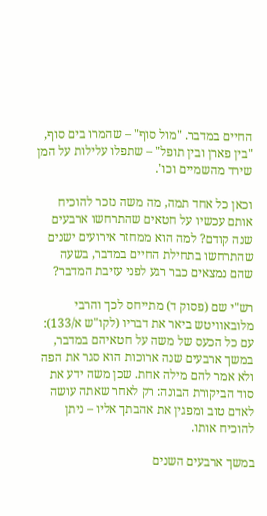החיים במדבר. "מול סוף" – שהמרו בים סוף, "בין פארן ובין תופל" – שתפלו עלילות על המן שירד מהשמיים וכו'.

וכאן כל אחד תמה, מה משה נזכר להוכיח אותם עכשיו על חטאים שהתרחשו ארבעים שנה קודם? למה הוא ממחזר אירועים ישנים שהתרחשו בתחילת החיים במדבר, בשעה שהם נמצאים כבר רגע לפני עזיבת המדבר?

רש"י שם (פסוק ד) מתייחס לכך והרבי מלובאוויטש ביאר את דבריו (לקו"ש א/133): עם כל הכעס של משה על חטאיהם במדבר, במשך ארבעים שנה ארוכות הוא סגר את הפה ולא אמר להם מילה אחת. שכן משה ידע את סוד הביקורת הבונה: רק לאחר שאתה עושה לאדם טוב ומפגין את אהבתך אליו – ניתן להוכיח אותו.

במשך ארבעים השנים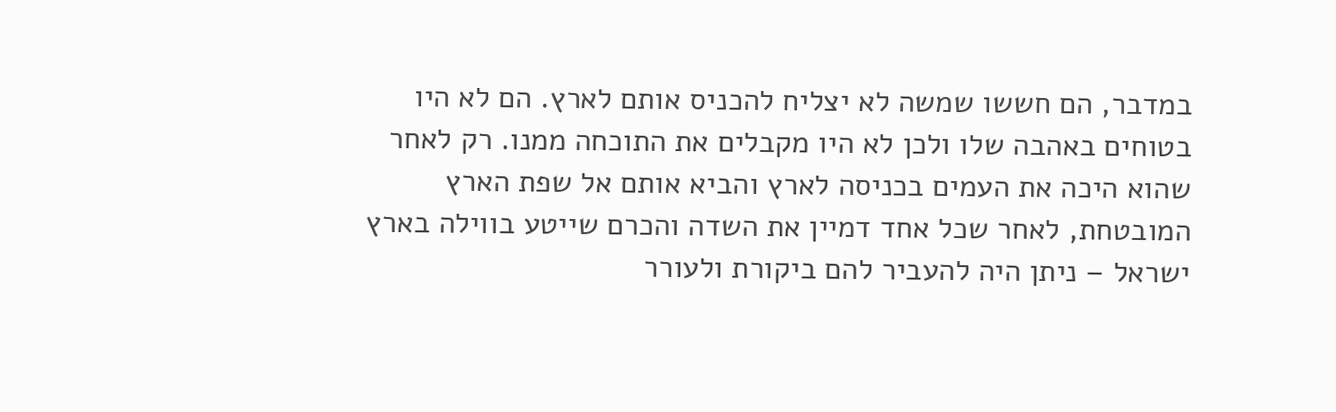במדבר, הם חששו שמשה לא יצליח להכניס אותם לארץ. הם לא היו בטוחים באהבה שלו ולכן לא היו מקבלים את התוכחה ממנו. רק לאחר שהוא היכה את העמים בכניסה לארץ והביא אותם אל שפת הארץ המובטחת, לאחר שכל אחד דמיין את השדה והכרם שייטע בווילה בארץ ישראל – ניתן היה להעביר להם ביקורת ולעורר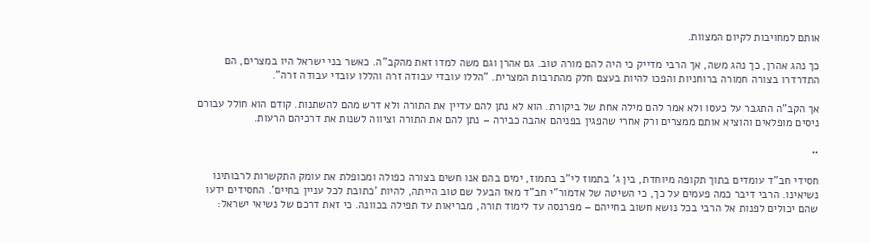אותם למחויבות לקיום המצוות.

כך נהג אהרן, כך נהג משה, אך הרבי מדייק כי היה להם מורה טוב. גם אהרן וגם משה למדו זאת מהקב"ה. כאשר בני ישראל היו במצרים, הם התדרדרו בצורה חמורה ברוחניות והפכו להיות בעצם חלק מהתרבות המצרית. "הללו עובדי עבודה זרה והללו עובדי עבודה זרה".

אך הקב"ה התגבר על כעסו ולא אמר להם מילה אחת של ביקורת. הוא לא נתן להם עדיין את התורה ולא דרש מהם להשתנות. קודם הוא חולל עבורם ניסים מופלאים והוציא אותם ממצרים ורק אחרי שהפגין בפניהם אהבה כבירה – נתן להם את התורה וציווה לשנות את דרכיהם הרעות.

••

חסידי חב"ד עומדים בתוך תקופה מיוחדת, בין ג' בתמוז לי"ב בתמוז, ימים בהם אנו חשים בצורה כפולה ומכופלת את עומק התקשרות לרבותינו נשיאינו. הרבי דיבר כמה פעמים על כך, כי השיטה של אדמור"י חב"ד מאז הבעל שם טוב הייתה, להיות 'כתובת לכל עניין בחיים'. החסידים ידעו שהם יכולים לפנות אל הרבי בכל נושא חשוב בחייהם – מפרנסה עד לימוד תורה, מבריאות עד תפילה בכוונה. כי זאת דרכם של נשיאי ישראל: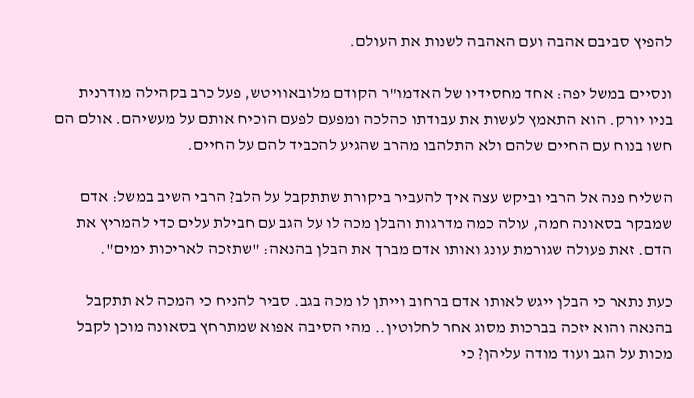להפיץ סביבם אהבה ועם האהבה לשנות את העולם.

ונסיים במשל יפה: אחד מחסידיו של האדמו"ר הקודם מלובאוויטש, פעל כרב בקהילה מודרנית בניו יורק. הוא התאמץ לעשות את עבודתו כהלכה ומפעם לפעם הוכיח אותם על מעשיהם. אולם הם חשו בנוח עם החיים שלהם ולא התלהבו מהרב שהגיע להכביד להם על החיים.

השליח פנה אל הרבי וביקש עצה איך להעביר ביקורת שתתקבל על הלב? הרבי השיב במשל: אדם שמבקר בסאונה חמה, עולה כמה מדרגות והבלן מכה לו על הגב עם חבילת עלים כדי להמריץ את הדם. זאת פעולה שגורמת עונג ואותו אדם מברך את הבלן בהנאה: "שתזכה לאריכות ימים".

כעת נתאר כי הבלן ייגש לאותו אדם ברחוב וייתן לו מכה בגב. סביר להניח כי המכה לא תתקבל בהנאה והוא יזכה בברכות מסוג אחר לחלוטין.. מהי הסיבה אפוא שמתרחץ בסאונה מוכן לקבל מכות על הגב ועוד מודה עליהן? כי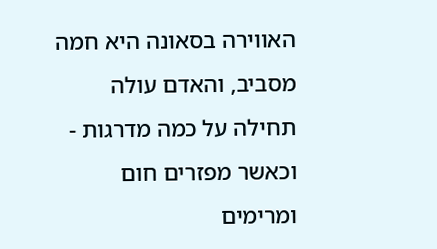האווירה בסאונה היא חמה מסביב, והאדם עולה תחילה על כמה מדרגות - וכאשר מפזרים חום ומרימים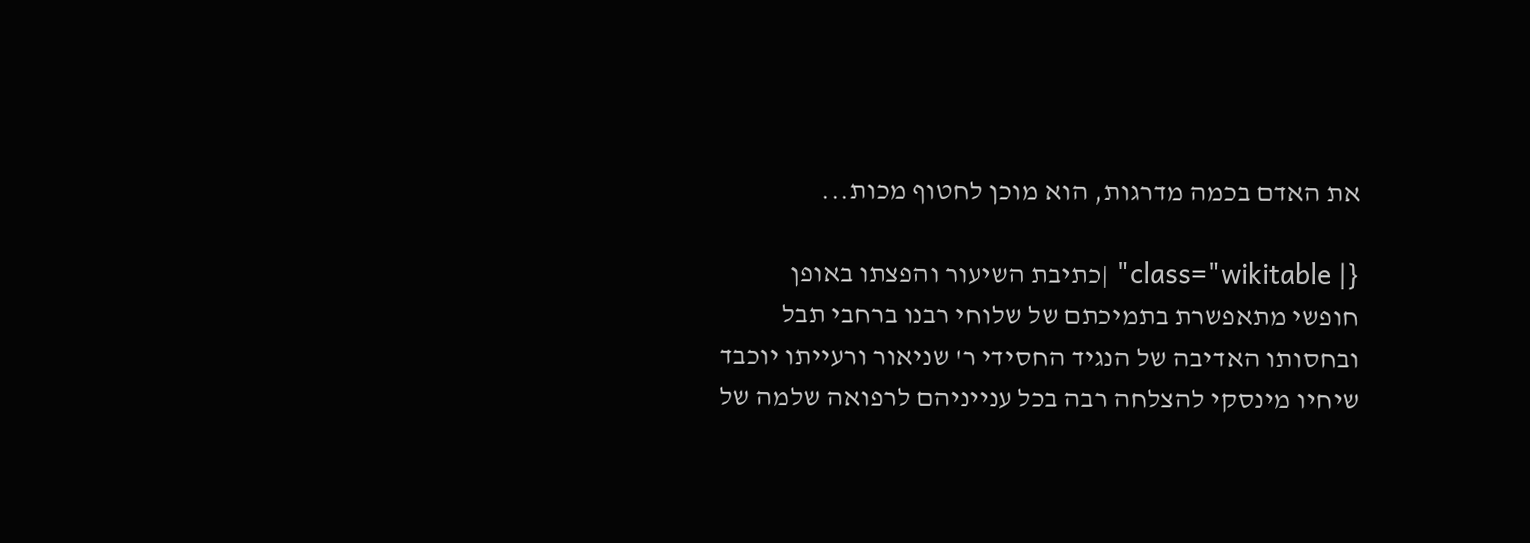את האדם בכמה מדרגות, הוא מוכן לחטוף מכות...

{| class="wikitable" |כתיבת השיעור והפצתו באופן חופשי מתאפשרת בתמיכתם של שלוחי רבנו ברחבי תבל    ובחסותו האדיבה של הנגיד החסידי ר' שניאור ורעייתו יוכבד שיחיו מינסקי להצלחה רבה בכל ענייניהם לרפואה שלמה של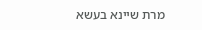מרת שיינא בעשא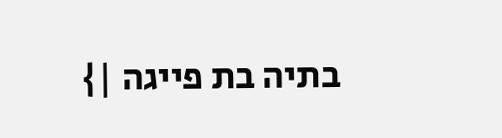בתיה בת פייגה |}